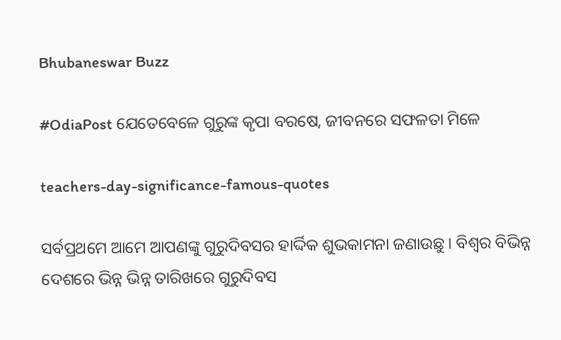Bhubaneswar Buzz

#OdiaPost ଯେତେବେଳେ ଗୁରୁଙ୍କ କୃପା ବରଷେ, ଜୀବନରେ ସଫଳତା ମିଳେ

teachers-day-significance-famous-quotes

ସର୍ବପ୍ରଥମେ ଆମେ ଆପଣଙ୍କୁ ଗୁରୁଦିବସର ହାର୍ଦ୍ଦିକ ଶୁଭକାମନା ଜଣାଉଛୁ । ବିଶ୍ବର ବିଭିନ୍ନ ଦେଶରେ ଭିନ୍ନ ଭିନ୍ନ ତାରିଖରେ ଗୁରୁଦିବସ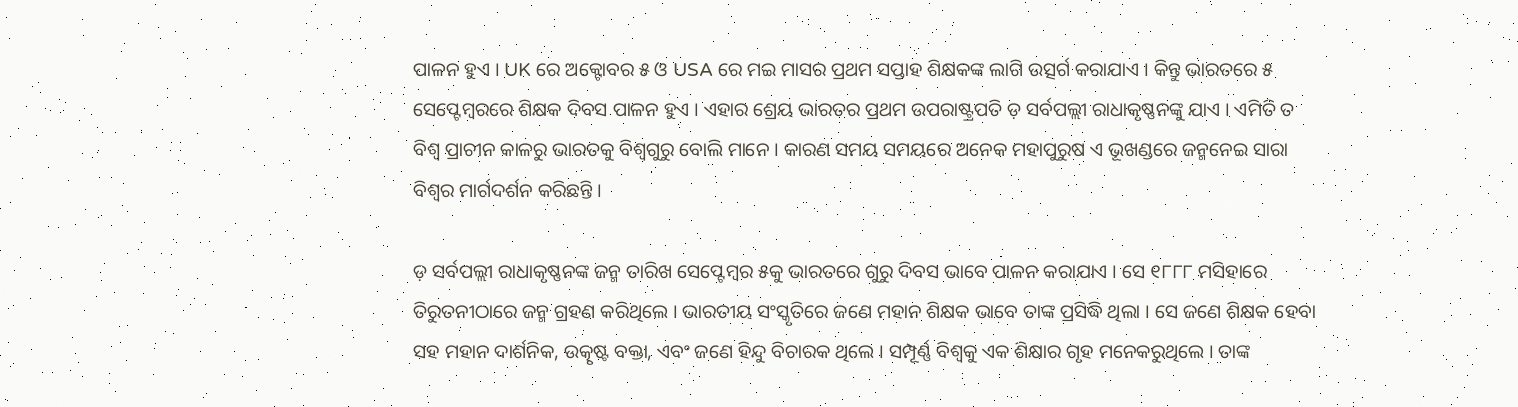ପାଳନ ହୁଏ । UK ରେ ଅକ୍ଟୋବର ୫ ଓ USA ରେ ମଇ ମାସର ପ୍ରଥମ ସପ୍ତାହ ଶିକ୍ଷକଙ୍କ ଲାଗି ଉତ୍ସର୍ଗ କରାଯାଏ । କିନ୍ତୁ ଭାରତରେ ୫ ସେପ୍ଟେମ୍ବରରେ ଶିକ୍ଷକ ଦିବସ ପାଳନ ହୁଏ । ଏହାର ଶ୍ରେୟ ଭାରତର ପ୍ରଥମ ଉପରାଷ୍ଟ୍ରପତି ଡ଼ ସର୍ବପଲ୍ଲୀ ରାଧାକୃଷ୍ଣନଙ୍କୁ ଯାଏ । ଏମିତି ତ ବିଶ୍ୱ ପ୍ରାଚୀନ କାଳରୁ ଭାରତକୁ ବିଶ୍ୱଗୁରୁ ବୋଲି ମାନେ । କାରଣ ସମୟ ସମୟରେ ଅନେକ ମହାପୁରୁଷ ଏ ଭୂଖଣ୍ଡରେ ଜନ୍ମନେଇ ସାରା ବିଶ୍ବର ମାର୍ଗଦର୍ଶନ କରିଛନ୍ତି ।

ଡ଼ ସର୍ବପଲ୍ଲୀ ରାଧାକୃଷ୍ଣନଙ୍କ ଜନ୍ମ ତାରିଖ ସେପ୍ଟେମ୍ବର ୫କୁ ଭାରତରେ ଗୁରୁ ଦିବସ ଭାବେ ପାଳନ କରାଯାଏ । ସେ ୧୮୮୮ ମସିହାରେ ତିରୁତନୀଠାରେ ଜନ୍ମ ଗ୍ରହଣ କରିଥିଲେ । ଭାରତୀୟ ସଂସ୍କୃତିରେ ଜଣେ ମହାନ ଶିକ୍ଷକ ଭାବେ ତାଙ୍କ ପ୍ରସିଦ୍ଧି ଥିଲା । ସେ ଜଣେ ଶିକ୍ଷକ ହେବା ସହ ମହାନ ଦାର୍ଶନିକ, ଉତ୍କୃଷ୍ଟ ବକ୍ତା, ଏବଂ ଜଣେ ହିନ୍ଦୁ ବିଚାରକ ଥିଲେ । ସମ୍ପୂର୍ଣ୍ଣ ବିଶ୍ବକୁ ଏକ ଶିକ୍ଷାର ଗୃହ ମନେକରୁଥିଲେ । ତାଙ୍କ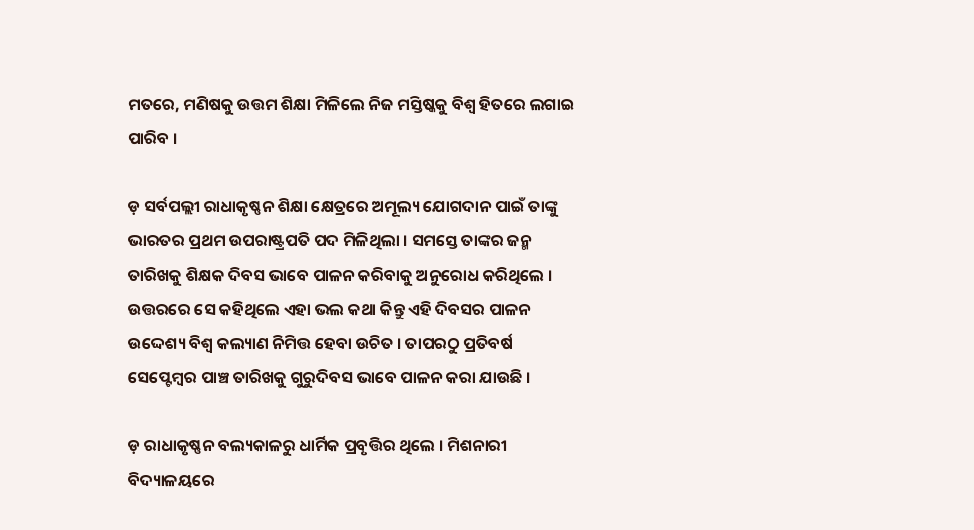ମତରେ, ମଣିଷକୁ ଉତ୍ତମ ଶିକ୍ଷା ମିଳିଲେ ନିଜ ମସ୍ତିଷ୍କକୁ ବିଶ୍ବ ହିତରେ ଲଗାଇ ପାରିବ ।

ଡ଼ ସର୍ବପଲ୍ଲୀ ରାଧାକୃଷ୍ଣନ ଶିକ୍ଷା କ୍ଷେତ୍ରରେ ଅମୂଲ୍ୟ ଯୋଗଦାନ ପାଇଁ ତାଙ୍କୁ ଭାରତର ପ୍ରଥମ ଉପରାଷ୍ଟ୍ରପତି ପଦ ମିଳିଥିଲା । ସମସ୍ତେ ତାଙ୍କର ଜନ୍ମ ତାରିଖକୁ ଶିକ୍ଷକ ଦିବସ ଭାବେ ପାଳନ କରିବାକୁ ଅନୁରୋଧ କରିଥିଲେ । ଉତ୍ତରରେ ସେ କହିଥିଲେ ଏହା ଭଲ କଥା କିନ୍ତୁ ଏହି ଦିବସର ପାଳନ ଉଦ୍ଦେଶ୍ୟ ବିଶ୍ବ କଲ୍ୟାଣ ନିମିତ୍ତ ହେବା ଉଚିତ । ତାପରଠୁ ପ୍ରତିବର୍ଷ ସେପ୍ଟେମ୍ବର ପାଞ୍ଚ ତାରିଖକୁ ଗୁରୁଦିବସ ଭାବେ ପାଳନ କରା ଯାଉଛି ।

ଡ଼ ରାଧାକୃଷ୍ଣନ ବଲ୍ୟକାଳରୁ ଧାର୍ମିକ ପ୍ରବୃତ୍ତିର ଥିଲେ । ମିଶନାରୀ ବିଦ୍ୟାଳୟରେ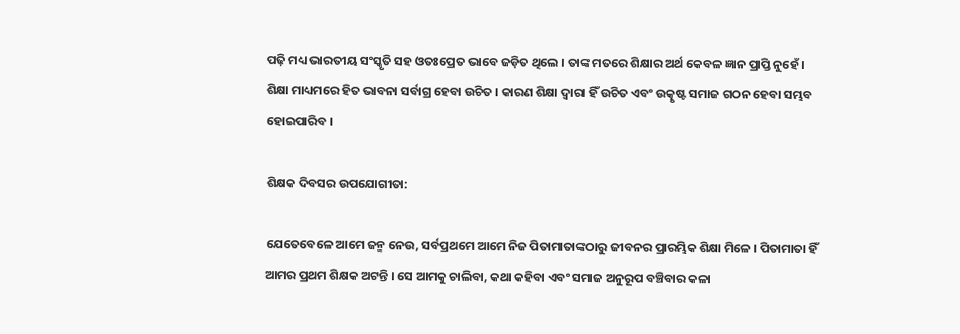ପଢ଼ି ମଧ୍ୟ ଭାରତୀୟ ସଂସ୍କୃତି ସହ ଓତଃପ୍ରେତ ଭାବେ ଜଡ଼ିତ ଥିଲେ । ତାଙ୍କ ମତରେ ଶିକ୍ଷାର ଅର୍ଥ କେବଳ ଜ୍ଞାନ ପ୍ରାପ୍ତି ନୁହେଁ । ଶିକ୍ଷା ମାଧ୍ୟମରେ ହିତ ଭାବନା ସର୍ବାଗ୍ର ହେବା ଉଚିତ । କାରଣ ଶିକ୍ଷା ଦ୍ୱାରା ହିଁ ଉଚିତ ଏବଂ ଉତ୍କୃଷ୍ଟ ସମାଜ ଗଠନ ହେବା ସମ୍ଭବ ହୋଇପାରିବ ।

ଶିକ୍ଷକ ଦିବସର ଉପଯୋଗୀତା:

ଯେତେବେଳେ ଆମେ ଜନ୍ମ ନେଉ, ସର୍ବପ୍ରଥମେ ଆମେ ନିଜ ପିତାମାତାଙ୍କଠାରୁ ଜୀବନର ପ୍ରାରମ୍ଭିକ ଶିକ୍ଷା ମିଳେ । ପିତାମାତା ହିଁ ଆମର ପ୍ରଥମ ଶିକ୍ଷକ ଅଟନ୍ତି । ସେ ଆମକୁ ଚାଲିବା, କଥା କହିବା ଏବଂ ସମାଜ ଅନୁରୂପ ବଞ୍ଚିବାର କଳା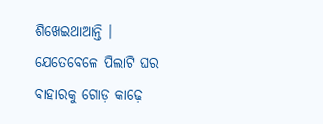ଶିଖେଇଥାଆନ୍ତି । ଯେତେବେଳେ ପିଲାଟି ଘର ବାହାରକୁ ଗୋଡ଼ କାଢ଼େ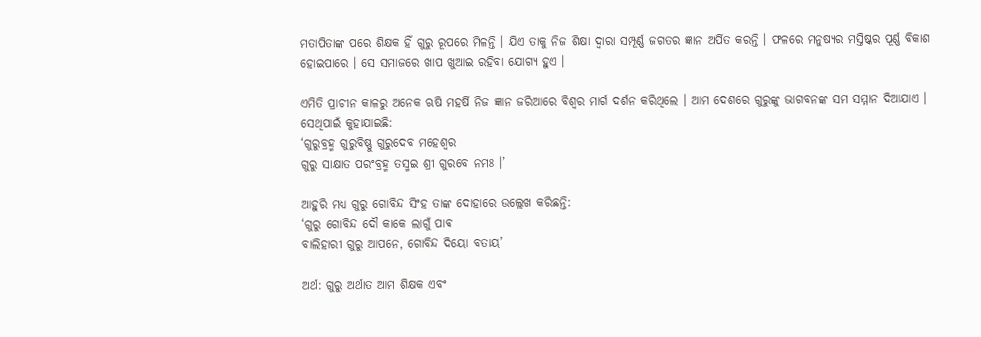ମତାପିତାଙ୍କ ପରେ ଶିକ୍ଷକ ହିଁ ଗୁରୁ ରୂପରେ ମିଳନ୍ତି । ଯିଏ ତାକୁ ନିଜ ଶିକ୍ଷା ଦ୍ୱାରା ସମ୍ପୂର୍ଣ୍ଣ ଜଗତର ଜ୍ଞାନ ଅର୍ପିତ କରନ୍ତି । ଫଳରେ ମନୁଷ୍ୟର ମସ୍ତିଷ୍କର ପୂର୍ଣ୍ଣ ବିକାଶ ହୋଇପାରେ । ସେ ସମାଜରେ ଖାପ ଖୁଆଇ ରହିବା ଯୋଗ୍ୟ ହୁଏ ।

ଏମିତି ପ୍ରାଚୀନ କାଳରୁ ଅନେକ ଋଷି ମହର୍ଷି ନିଜ ଜ୍ଞାନ ଜରିଆରେ ବିଶ୍ବର ମାର୍ଗ ଦର୍ଶନ କରିଥିଲେ । ଆମ ଦେଶରେ ଗୁରୁଙ୍କୁ ଭାଗବନଙ୍କ ସମ ସମ୍ମାନ ଦିଆଯାଏ । ସେଥିପାଇଁ କୁହାଯାଇଛି:
‘ଗୁରୁବ୍ରହ୍ମ ଗୁରୁବିଷ୍ଣୁ ଗୁରୁଦେବ ମହେଶ୍ୱର
ଗୁରୁ ସାକ୍ଷାତ ପରଂବ୍ରହ୍ମ ତସ୍ମଇ ଶ୍ରୀ ଗୁରବେ ନମଃ ।’

ଆହୁରି ମଧ୍ୟ ଗୁରୁ ଗୋବିନ୍ଦ ସିଂହ ତାଙ୍କ ଦୋହାରେ ଉଲ୍ଲେଖ କରିଛନ୍ତି:
‘ଗୁରୁ ଗୋବିନ୍ଦ ଦୌ କାକେ ଲାଗୁଁ ପାଵ
ବାଲିହାରୀ ଗୁରୁ ଆପନେ, ଗୋବିନ୍ଦ ଦିୟୋ ବତାୟ’

ଅର୍ଥ: ଗୁରୁ ଅର୍ଥାତ ଆମ ଶିକ୍ଷକ ଏବଂ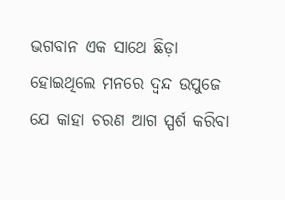ଭଗବାନ ଏକ ସାଥେ ଛିଡ଼ା ହୋଇଥିଲେ ମନରେ ଦ୍ଵନ୍ଦ ଉପୁଜେ ଯେ କାହା ଚରଣ ଆଗ ସ୍ପର୍ଶ କରିବା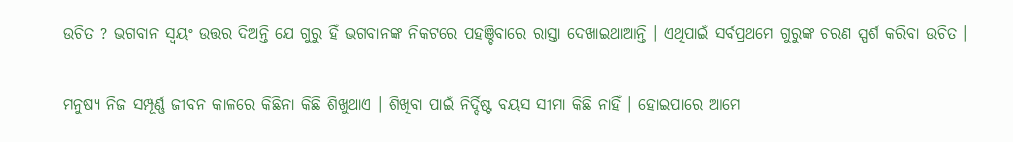ଉଚିତ ? ଭଗବାନ ସ୍ୱୟଂ ଉତ୍ତର ଦିଅନ୍ତି ଯେ ଗୁରୁ ହିଁ ଭଗବାନଙ୍କ ନିକଟରେ ପହଞ୍ଚିବାରେ ରାସ୍ତା ଦେଖାଇଥାଆନ୍ତି । ଏଥିପାଇଁ ସର୍ବପ୍ରଥମେ ଗୁରୁଙ୍କ ଚରଣ ସ୍ପର୍ଶ କରିବା ଉଚିତ ।

ମନୁଷ୍ୟ ନିଜ ସମ୍ପୂର୍ଣ୍ଣ ଜୀବନ କାଳରେ କିଛିନା କିଛି ଶିଖୁଥାଏ । ଶିଖିବା ପାଇଁ ନିର୍ଦ୍ଦିଷ୍ଟ ବୟସ ସୀମା କିଛି ନାହିଁ । ହୋଇପାରେ ଆମେ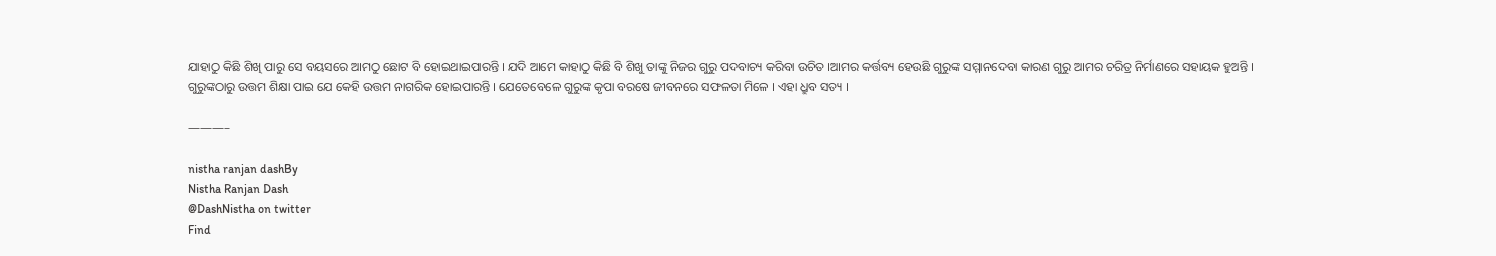ଯାହାଠୁ କିଛି ଶିଖି ପାରୁ ସେ ବୟସରେ ଆମଠୁ ଛୋଟ ବି ହୋଇଥାଇପାରନ୍ତି । ଯଦି ଆମେ କାହାଠୁ କିଛି ବି ଶିଖୁ ତାଙ୍କୁ ନିଜର ଗୁରୁ ପଦବାଚ୍ୟ କରିବା ଉଚିତ ।ଆମର କର୍ତ୍ତବ୍ୟ ହେଉଛି ଗୁରୁଙ୍କ ସମ୍ମାନଦେବା କାରଣ ଗୁରୁ ଆମର ଚରିତ୍ର ନିର୍ମାଣରେ ସହାୟକ ହୁଅନ୍ତି । ଗୁରୁଙ୍କଠାରୁ ଉତ୍ତମ ଶିକ୍ଷା ପାଇ ଯେ କେହି ଉତ୍ତମ ନାଗରିକ ହୋଇପାରନ୍ତି । ଯେତେବେଳେ ଗୁରୁଙ୍କ କୃପା ବରଷେ ଜୀବନରେ ସଫଳତା ମିଳେ । ଏହା ଧ୍ରୁବ ସତ୍ୟ ।

———–

nistha ranjan dashBy
Nistha Ranjan Dash
@DashNistha on twitter
Find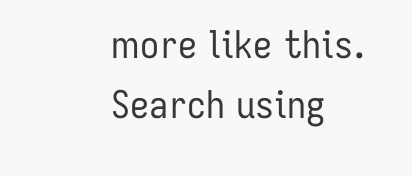more like this. Search using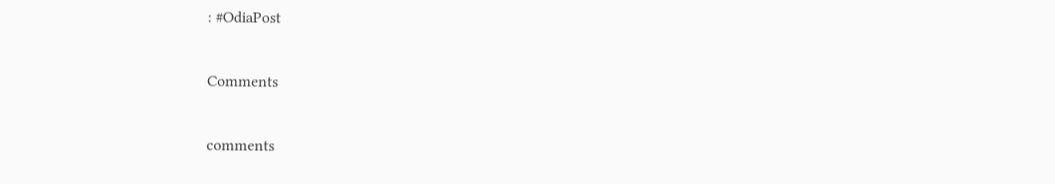: #OdiaPost

Comments

comments